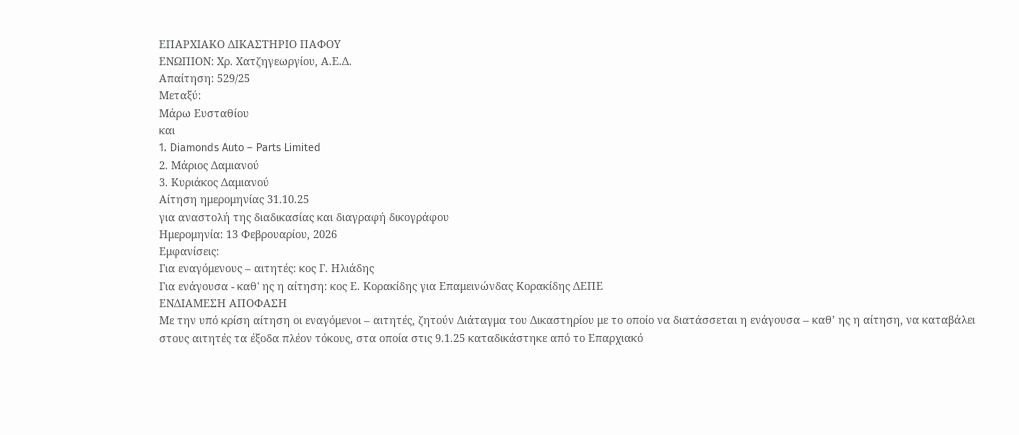ΕΠΑΡΧΙΑΚΟ ΔΙΚΑΣΤΗΡΙΟ ΠΑΦΟΥ
ΕΝΩΠΙΟΝ: Χρ. Χατζηγεωργίου, Α.Ε.Δ.
Απαίτηση: 529/25
Μεταξύ:
Μάρω Ευσταθίου
και
1. Diamonds Auto – Parts Limited
2. Μάριος Δαμιανού
3. Κυριάκος Δαμιανού
Αίτηση ημερομηνίας 31.10.25
για αναστολή της διαδικασίας και διαγραφή δικογράφου
Ημερομηνία: 13 Φεβρουαρίου, 2026
Εμφανίσεις:
Για εναγόμενους – αιτητές: κος Γ. Ηλιάδης
Για ενάγουσα - καθ' ης η αίτηση: κος Ε. Κορακίδης για Επαμεινώνδας Κορακίδης ΔΕΠΕ
ΕΝΔΙΑΜΕΣΗ ΑΠΟΦΑΣΗ
Με την υπό κρίση αίτηση οι εναγόμενοι – αιτητές, ζητούν Διάταγμα του Δικαστηρίου με το οποίο να διατάσσεται η ενάγουσα – καθ’ ης η αίτηση, να καταβάλει στους αιτητές τα έξοδα πλέον τόκους, στα οποία στις 9.1.25 καταδικάστηκε από το Επαρχιακό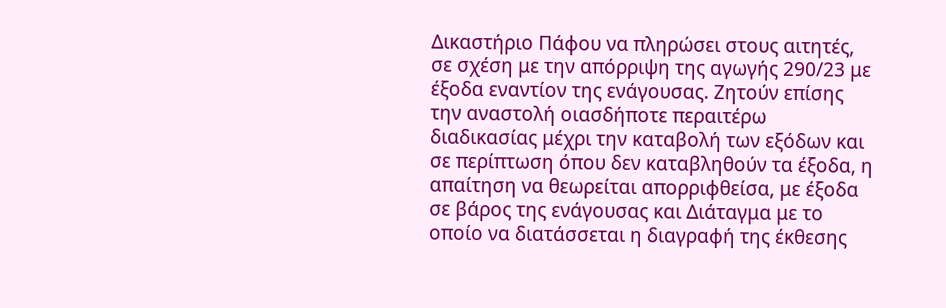Δικαστήριο Πάφου να πληρώσει στους αιτητές, σε σχέση με την απόρριψη της αγωγής 290/23 με έξοδα εναντίον της ενάγουσας. Ζητούν επίσης την αναστολή οιασδήποτε περαιτέρω διαδικασίας μέχρι την καταβολή των εξόδων και σε περίπτωση όπου δεν καταβληθούν τα έξοδα, η απαίτηση να θεωρείται απορριφθείσα, με έξοδα σε βάρος της ενάγουσας και Διάταγμα με το οποίο να διατάσσεται η διαγραφή της έκθεσης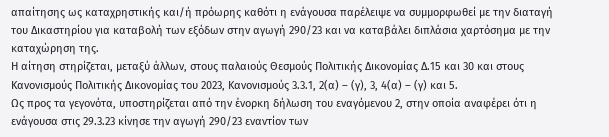απαίτησης ως καταχρηστικής και/ή πρόωρης καθότι η ενάγουσα παρέλειψε να συμμορφωθεί με την διαταγή του Δικαστηρίου για καταβολή των εξόδων στην αγωγή 290/23 και να καταβάλει διπλάσια χαρτόσημα με την καταχώρηση της.
Η αίτηση στηρίζεται, μεταξύ άλλων, στους παλαιούς Θεσμούς Πολιτικής Δικονομίας Δ.15 και 30 και στους Κανονισμούς Πολιτικής Δικονομίας του 2023, Κανονισμούς 3.3.1, 2(α) – (γ), 3, 4(α) – (γ) και 5.
Ως προς τα γεγονότα, υποστηρίζεται από την ένορκη δήλωση του εναγόμενου 2, στην οποία αναφέρει ότι η ενάγουσα στις 29.3.23 κίνησε την αγωγή 290/23 εναντίον των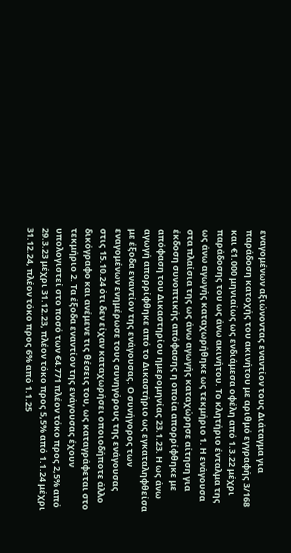εναγομένων αξιώνοντας εναντίον τους Διάταγμα για παράδοση κατοχής του ακινήτου με αριθμό εγγραφής 3/168 και €1.000 μηνιαίως ως ενδιάμεσα οφέλη από 1.3.22 μέχρι παράδοσης του ως άνω ακινήτου. Το κλητήριο ένταλμα της ως άνω αγωγής καταχωρήθηκε ως τεκμήριο 1. Η ενάγουσα στα πλαίσια της ως άνω αγωγής καταχώρησε αίτηση για έκδοση συνοπτικής απόφασης η οποία απορρίφθηκε με απόφαση του Δικαστηρίου ημερομηνίας 23.1.23. Η ως άνω αγωγή απορρίφθηκε από το Δικαστήριο ως εγκαταληφθείσα με έξοδα εναντίον της ενάγουσας. Ο συνήγορος των εναγομένων ενημέρωσε τους συνηγόρους της ενάγουσας στις 15.10.24 ότι δεν είχαν καταχωρήσει οποιοδήποτε άλλο δικόγραφο και ανέμενε τις θέσεις του, ως καταγράφεται στο τεκμήριο 2. Τα έξοδα εναντίον της ενάγουσας έχουν υπολογιστεί στο ποσό των €4.771 πλέον τόκο προς 2,5% από 29.3.23 μέχρι 31.12.23, πλέον τόκο προς 5,5% από 1.1.24 μέχρι 31.12.24, πλέον τόκο προς 6% από 1.1.25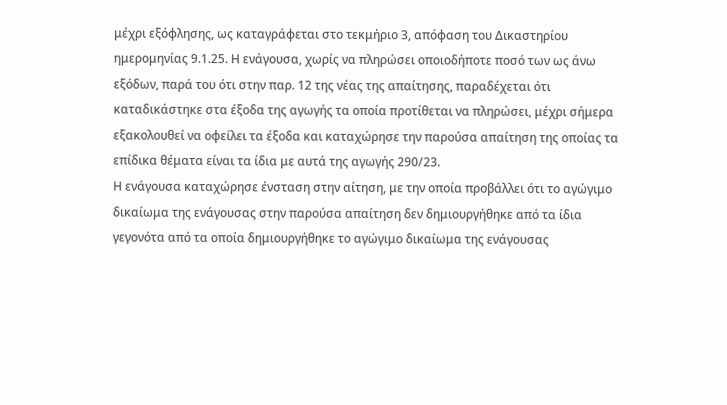μέχρι εξόφλησης, ως καταγράφεται στο τεκμήριο 3, απόφαση του Δικαστηρίου ημερομηνίας 9.1.25. Η ενάγουσα, χωρίς να πληρώσει οποιοδήποτε ποσό των ως άνω εξόδων, παρά του ότι στην παρ. 12 της νέας της απαίτησης, παραδέχεται ότι καταδικάστηκε στα έξοδα της αγωγής τα οποία προτίθεται να πληρώσει, μέχρι σήμερα εξακολουθεί να οφείλει τα έξοδα και καταχώρησε την παρούσα απαίτηση της οποίας τα επίδικα θέματα είναι τα ίδια με αυτά της αγωγής 290/23.
Η ενάγουσα καταχώρησε ένσταση στην αίτηση, με την οποία προβάλλει ότι το αγώγιμο δικαίωμα της ενάγουσας στην παρούσα απαίτηση δεν δημιουργήθηκε από τα ίδια γεγονότα από τα οποία δημιουργήθηκε το αγώγιμο δικαίωμα της ενάγουσας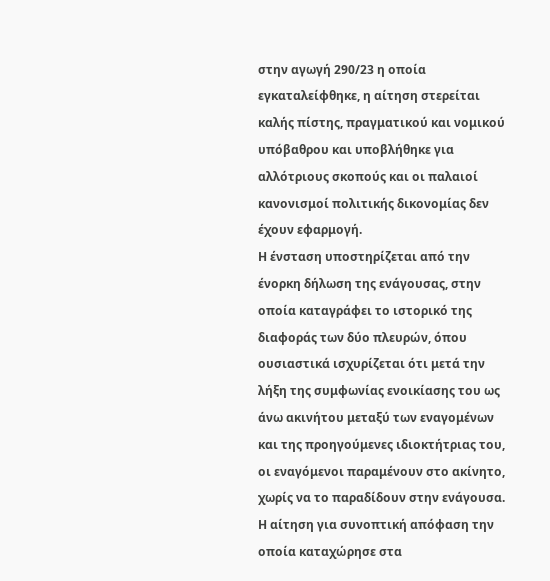στην αγωγή 290/23 η οποία εγκαταλείφθηκε, η αίτηση στερείται καλής πίστης, πραγματικού και νομικού υπόβαθρου και υποβλήθηκε για αλλότριους σκοπούς και οι παλαιοί κανονισμοί πολιτικής δικονομίας δεν έχουν εφαρμογή.
Η ένσταση υποστηρίζεται από την ένορκη δήλωση της ενάγουσας, στην οποία καταγράφει το ιστορικό της διαφοράς των δύο πλευρών, όπου ουσιαστικά ισχυρίζεται ότι μετά την λήξη της συμφωνίας ενοικίασης του ως άνω ακινήτου μεταξύ των εναγομένων και της προηγούμενες ιδιοκτήτριας του, οι εναγόμενοι παραμένουν στο ακίνητο, χωρίς να το παραδίδουν στην ενάγουσα. Η αίτηση για συνοπτική απόφαση την οποία καταχώρησε στα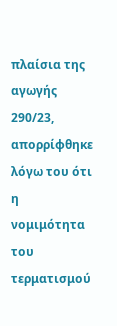πλαίσια της αγωγής 290/23, απορρίφθηκε λόγω του ότι η νομιμότητα του τερματισμού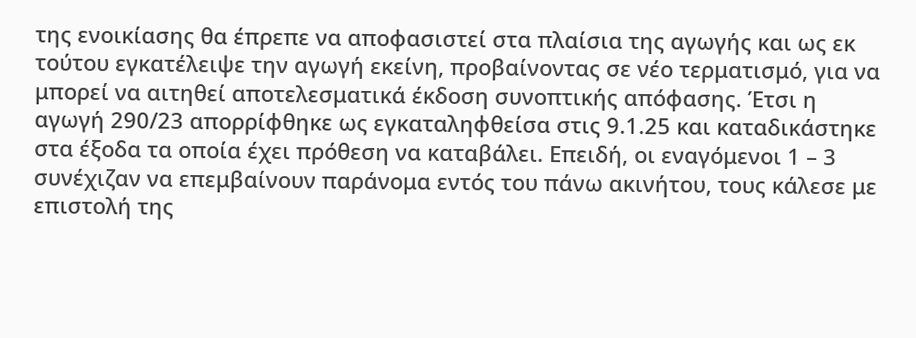της ενοικίασης θα έπρεπε να αποφασιστεί στα πλαίσια της αγωγής και ως εκ τούτου εγκατέλειψε την αγωγή εκείνη, προβαίνοντας σε νέο τερματισμό, για να μπορεί να αιτηθεί αποτελεσματικά έκδοση συνοπτικής απόφασης. Έτσι η αγωγή 290/23 απορρίφθηκε ως εγκαταληφθείσα στις 9.1.25 και καταδικάστηκε στα έξοδα τα οποία έχει πρόθεση να καταβάλει. Επειδή, οι εναγόμενοι 1 – 3 συνέχιζαν να επεμβαίνουν παράνομα εντός του πάνω ακινήτου, τους κάλεσε με επιστολή της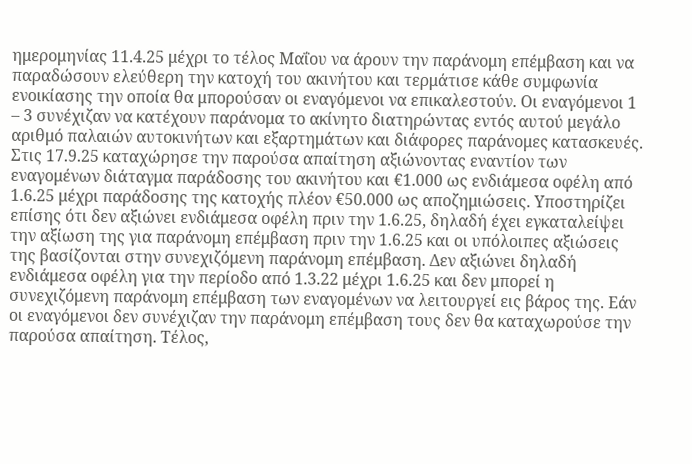ημερομηνίας 11.4.25 μέχρι το τέλος Μαΐου να άρουν την παράνομη επέμβαση και να παραδώσουν ελεύθερη την κατοχή του ακινήτου και τερμάτισε κάθε συμφωνία ενοικίασης την οποία θα μπορούσαν οι εναγόμενοι να επικαλεστούν. Οι εναγόμενοι 1 – 3 συνέχιζαν να κατέχουν παράνομα το ακίνητο διατηρώντας εντός αυτού μεγάλο αριθμό παλαιών αυτοκινήτων και εξαρτημάτων και διάφορες παράνομες κατασκευές. Στις 17.9.25 καταχώρησε την παρούσα απαίτηση αξιώνοντας εναντίον των εναγομένων διάταγμα παράδοσης του ακινήτου και €1.000 ως ενδιάμεσα οφέλη από 1.6.25 μέχρι παράδοσης της κατοχής πλέον €50.000 ως αποζημιώσεις. Υποστηρίζει επίσης ότι δεν αξιώνει ενδιάμεσα οφέλη πριν την 1.6.25, δηλαδή έχει εγκαταλείψει την αξίωση της για παράνομη επέμβαση πριν την 1.6.25 και οι υπόλοιπες αξιώσεις της βασίζονται στην συνεχιζόμενη παράνομη επέμβαση. Δεν αξιώνει δηλαδή ενδιάμεσα οφέλη για την περίοδο από 1.3.22 μέχρι 1.6.25 και δεν μπορεί η συνεχιζόμενη παράνομη επέμβαση των εναγομένων να λειτουργεί εις βάρος της. Εάν οι εναγόμενοι δεν συνέχιζαν την παράνομη επέμβαση τους δεν θα καταχωρούσε την παρούσα απαίτηση. Τέλος,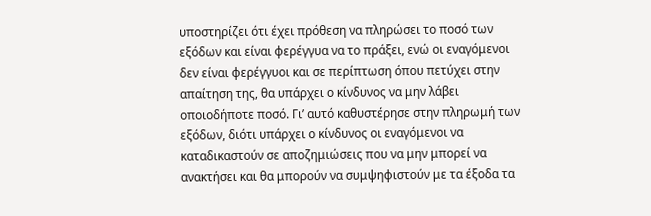υποστηρίζει ότι έχει πρόθεση να πληρώσει το ποσό των εξόδων και είναι φερέγγυα να το πράξει, ενώ οι εναγόμενοι δεν είναι φερέγγυοι και σε περίπτωση όπου πετύχει στην απαίτηση της, θα υπάρχει ο κίνδυνος να μην λάβει οποιοδήποτε ποσό. Γι’ αυτό καθυστέρησε στην πληρωμή των εξόδων, διότι υπάρχει ο κίνδυνος οι εναγόμενοι να καταδικαστούν σε αποζημιώσεις που να μην μπορεί να ανακτήσει και θα μπορούν να συμψηφιστούν με τα έξοδα τα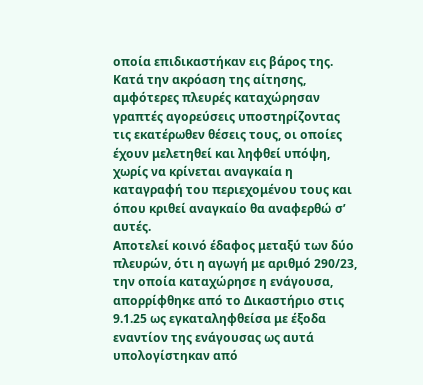οποία επιδικαστήκαν εις βάρος της.
Κατά την ακρόαση της αίτησης, αμφότερες πλευρές καταχώρησαν γραπτές αγορεύσεις υποστηρίζοντας τις εκατέρωθεν θέσεις τους, οι οποίες έχουν μελετηθεί και ληφθεί υπόψη, χωρίς να κρίνεται αναγκαία η καταγραφή του περιεχομένου τους και όπου κριθεί αναγκαίο θα αναφερθώ σ’ αυτές.
Αποτελεί κοινό έδαφος μεταξύ των δύο πλευρών, ότι η αγωγή με αριθμό 290/23, την οποία καταχώρησε η ενάγουσα, απορρίφθηκε από το Δικαστήριο στις 9.1.25 ως εγκαταληφθείσα με έξοδα εναντίον της ενάγουσας ως αυτά υπολογίστηκαν από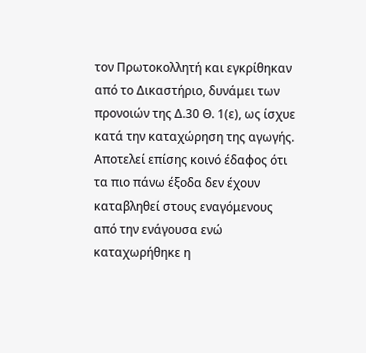τον Πρωτοκολλητή και εγκρίθηκαν από το Δικαστήριο, δυνάμει των προνοιών της Δ.30 Θ. 1(ε), ως ίσχυε κατά την καταχώρηση της αγωγής. Αποτελεί επίσης κοινό έδαφος ότι τα πιο πάνω έξοδα δεν έχουν καταβληθεί στους εναγόμενους από την ενάγουσα ενώ καταχωρήθηκε η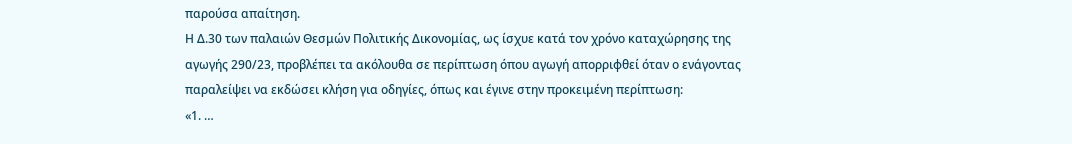παρούσα απαίτηση.
Η Δ.30 των παλαιών Θεσμών Πολιτικής Δικονομίας, ως ίσχυε κατά τον χρόνο καταχώρησης της αγωγής 290/23, προβλέπει τα ακόλουθα σε περίπτωση όπου αγωγή απορριφθεί όταν ο ενάγοντας παραλείψει να εκδώσει κλήση για οδηγίες, όπως και έγινε στην προκειμένη περίπτωση:
«1. …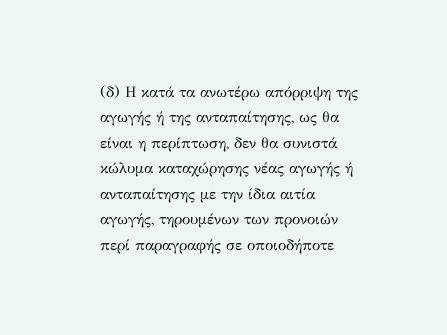(δ) Η κατά τα ανωτέρω απόρριψη της αγωγής ή της ανταπαίτησης, ως θα είναι η περίπτωση, δεν θα συνιστά κώλυμα καταχώρησης νέας αγωγής ή ανταπαίτησης με την ίδια αιτία αγωγής, τηρουμένων των προνοιών περί παραγραφής σε οποιοδήποτε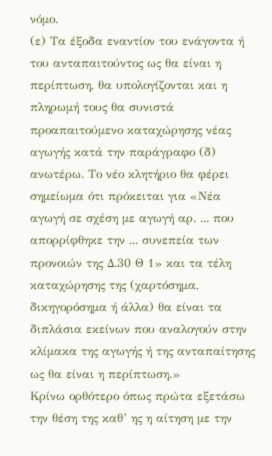νόμο.
(ε) Τα έξοδα εναντίον του ενάγοντα ή του ανταπαιτούντος ως θα είναι η περίπτωση, θα υπολογίζονται και η πληρωμή τους θα συνιστά προαπαιτούμενο καταχώρησης νέας αγωγής κατά την παράγραφο (δ) ανωτέρω. Το νέο κλητήριο θα φέρει σημείωμα ότι πρόκειται για «Νέα αγωγή σε σχέση με αγωγή αρ. ... που απορρίφθηκε την ... συνεπεία των προνοιών της Δ.30 Θ 1» και τα τέλη καταχώρησης της (χαρτόσημα, δικηγορόσημα ή άλλα) θα είναι τα διπλάσια εκείνων που αναλογούν στην κλίμακα της αγωγής ή της ανταπαίτησης ως θα είναι η περίπτωση.»
Κρίνω ορθότερο όπως πρώτα εξετάσω την θέση της καθ’ ης η αίτηση με την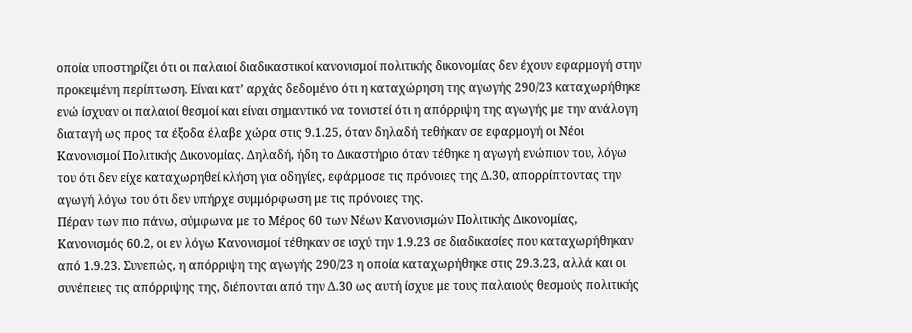οποία υποστηρίζει ότι οι παλαιοί διαδικαστικοί κανονισμοί πολιτικής δικονομίας δεν έχουν εφαρμογή στην προκειμένη περίπτωση. Είναι κατ’ αρχάς δεδομένο ότι η καταχώρηση της αγωγής 290/23 καταχωρήθηκε ενώ ίσχυαν οι παλαιοί θεσμοί και είναι σημαντικό να τονιστεί ότι η απόρριψη της αγωγής με την ανάλογη διαταγή ως προς τα έξοδα έλαβε χώρα στις 9.1.25, όταν δηλαδή τεθήκαν σε εφαρμογή οι Νέοι Κανονισμοί Πολιτικής Δικονομίας. Δηλαδή, ήδη το Δικαστήριο όταν τέθηκε η αγωγή ενώπιον του, λόγω του ότι δεν είχε καταχωρηθεί κλήση για οδηγίες, εφάρμοσε τις πρόνοιες της Δ.30, απορρίπτοντας την αγωγή λόγω του ότι δεν υπήρχε συμμόρφωση με τις πρόνοιες της.
Πέραν των πιο πάνω, σύμφωνα με το Μέρος 60 των Νέων Κανονισμών Πολιτικής Δικονομίας, Κανονισμός 60.2, οι εν λόγω Κανονισμοί τέθηκαν σε ισχύ την 1.9.23 σε διαδικασίες που καταχωρήθηκαν από 1.9.23. Συνεπώς, η απόρριψη της αγωγής 290/23 η οποία καταχωρήθηκε στις 29.3.23, αλλά και οι συνέπειες τις απόρριψης της, διέπονται από την Δ.30 ως αυτή ίσχυε με τους παλαιούς θεσμούς πολιτικής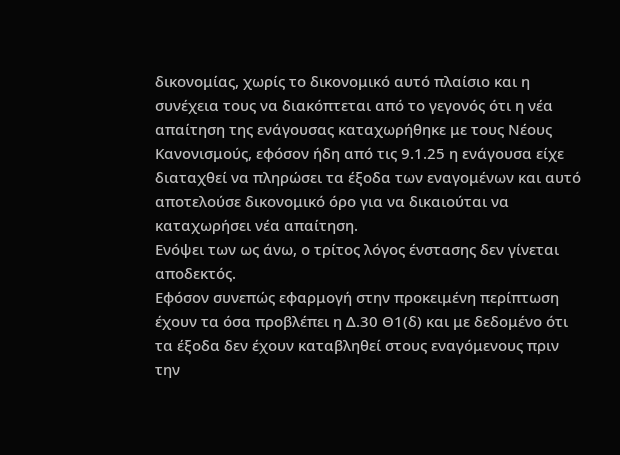δικονομίας, χωρίς το δικονομικό αυτό πλαίσιο και η συνέχεια τους να διακόπτεται από το γεγονός ότι η νέα απαίτηση της ενάγουσας καταχωρήθηκε με τους Νέους Κανονισμούς, εφόσον ήδη από τις 9.1.25 η ενάγουσα είχε διαταχθεί να πληρώσει τα έξοδα των εναγομένων και αυτό αποτελούσε δικονομικό όρο για να δικαιούται να καταχωρήσει νέα απαίτηση.
Ενόψει των ως άνω, ο τρίτος λόγος ένστασης δεν γίνεται αποδεκτός.
Εφόσον συνεπώς εφαρμογή στην προκειμένη περίπτωση έχουν τα όσα προβλέπει η Δ.30 Θ1(δ) και με δεδομένο ότι τα έξοδα δεν έχουν καταβληθεί στους εναγόμενους πριν την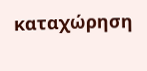καταχώρηση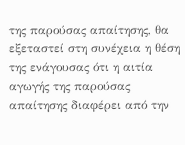της παρούσας απαίτησης, θα εξεταστεί στη συνέχεια η θέση της ενάγουσας ότι η αιτία αγωγής της παρούσας απαίτησης διαφέρει από την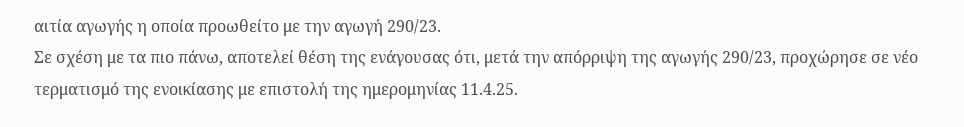αιτία αγωγής η οποία προωθείτο με την αγωγή 290/23.
Σε σχέση με τα πιο πάνω, αποτελεί θέση της ενάγουσας ότι, μετά την απόρριψη της αγωγής 290/23, προχώρησε σε νέο τερματισμό της ενοικίασης με επιστολή της ημερομηνίας 11.4.25.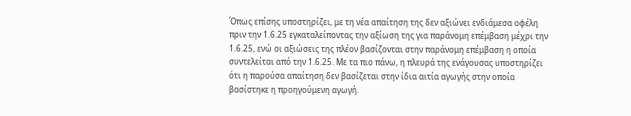Όπως επίσης υποστηρίζει, με τη νέα απαίτηση της δεν αξιώνει ενδιάμεσα οφέλη πριν την 1.6.25 εγκαταλείποντας την αξίωση της για παράνομη επέμβαση μέχρι την 1.6.25, ενώ οι αξιώσεις της πλέον βασίζονται στην παράνομη επέμβαση η οποία συντελείται από την 1.6.25. Με τα πιο πάνω, η πλευρά της ενάγουσας υποστηρίζει ότι η παρούσα απαίτηση δεν βασίζεται στην ίδια αιτία αγωγής στην οποία βασίστηκε η προηγούμενη αγωγή.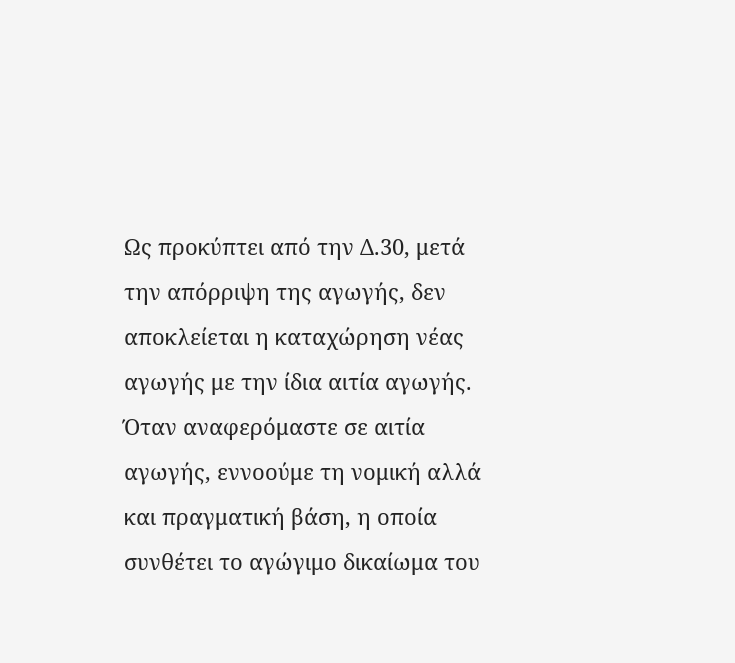Ως προκύπτει από την Δ.30, μετά την απόρριψη της αγωγής, δεν αποκλείεται η καταχώρηση νέας αγωγής με την ίδια αιτία αγωγής. Όταν αναφερόμαστε σε αιτία αγωγής, εννοούμε τη νομική αλλά και πραγματική βάση, η οποία συνθέτει το αγώγιμο δικαίωμα του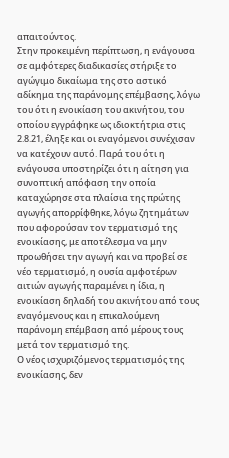απαιτούντος.
Στην προκειμένη περίπτωση, η ενάγουσα σε αμφότερες διαδικασίες στήριξε το αγώγιμο δικαίωμα της στο αστικό αδίκημα της παράνομης επέμβασης, λόγω του ότι η ενοικίαση του ακινήτου, του οποίου εγγράφηκε ως ιδιοκτήτρια στις 2.8.21, έληξε και οι εναγόμενοι συνέχισαν να κατέχουν αυτό. Παρά του ότι η ενάγουσα υποστηρίζει ότι η αίτηση για συνοπτική απόφαση την οποία καταχώρησε στα πλαίσια της πρώτης αγωγής απορρίφθηκε, λόγω ζητημάτων που αφορούσαν τον τερματισμό της ενοικίασης, με αποτέλεσμα να μην προωθήσει την αγωγή και να προβεί σε νέο τερματισμό, η ουσία αμφοτέρων αιτιών αγωγής παραμένει η ίδια, η ενοικίαση δηλαδή του ακινήτου από τους εναγόμενους και η επικαλούμενη παράνομη επέμβαση από μέρους τους μετά τον τερματισμό της.
Ο νέος ισχυριζόμενος τερματισμός της ενοικίασης, δεν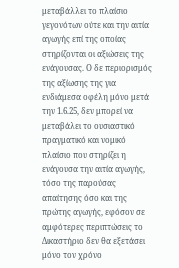μεταβάλλει το πλαίσιο γεγονότων ούτε και την αιτία αγωγής επί της οποίας στηρίζονται οι αξιώσεις της ενάγουσας. Ο δε περιορισμός της αξίωσης της για ενδιάμεσα οφέλη μόνο μετά την 1.6.25, δεν μπορεί να μεταβάλει το ουσιαστικό πραγματικό και νομικό πλαίσιο που στηρίζει η ενάγουσα την αιτία αγωγής, τόσο της παρούσας απαίτησης όσο και της πρώτης αγωγής, εφόσον σε αμφότερες περιπτώσεις το Δικαστήριο δεν θα εξετάσει μόνο τον χρόνο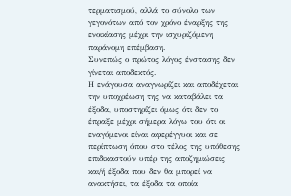τερματισμού, αλλά το σύνολο των γεγονότων από τον χρόνο έναρξης της ενοικίασης μέχρι την ισχυριζόμενη παράνομη επέμβαση.
Συνεπώς ο πρώτος λόγος ένστασης δεν γίνεται αποδεκτός.
Η ενάγουσα αναγνωρίζει και αποδέχεται την υποχρέωση της να καταβάλει τα έξοδα, υποστηρίζει όμως ότι δεν το έπραξε μέχρι σήμερα λόγω του ότι οι εναγόμενοι είναι αφερέγγυοι και σε περίπτωση όπου στο τέλος της υπόθεσης επιδικαστούν υπέρ της αποζημιώσεις και/ή έξοδα που δεν θα μπορεί να ανακτήσει, τα έξοδα τα οποία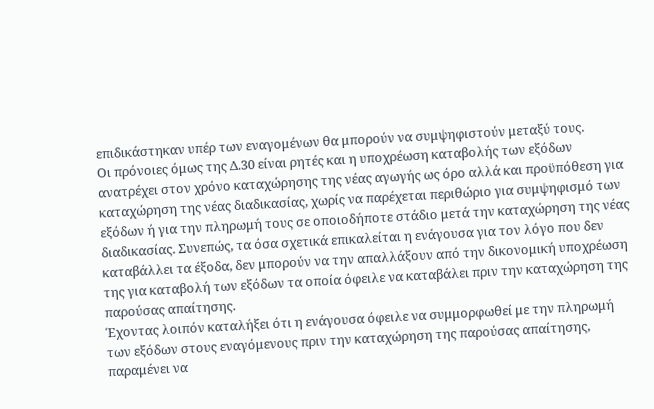επιδικάστηκαν υπέρ των εναγομένων θα μπορούν να συμψηφιστούν μεταξύ τους.
Οι πρόνοιες όμως της Δ.30 είναι ρητές και η υποχρέωση καταβολής των εξόδων ανατρέχει στον χρόνο καταχώρησης της νέας αγωγής ως όρο αλλά και προϋπόθεση για καταχώρηση της νέας διαδικασίας, χωρίς να παρέχεται περιθώριο για συμψηφισμό των εξόδων ή για την πληρωμή τους σε οποιοδήποτε στάδιο μετά την καταχώρηση της νέας διαδικασίας. Συνεπώς, τα όσα σχετικά επικαλείται η ενάγουσα για τον λόγο που δεν καταβάλλει τα έξοδα, δεν μπορούν να την απαλλάξουν από την δικονομική υποχρέωση της για καταβολή των εξόδων τα οποία όφειλε να καταβάλει πριν την καταχώρηση της παρούσας απαίτησης.
Έχοντας λοιπόν καταλήξει ότι η ενάγουσα όφειλε να συμμορφωθεί με την πληρωμή των εξόδων στους εναγόμενους πριν την καταχώρηση της παρούσας απαίτησης, παραμένει να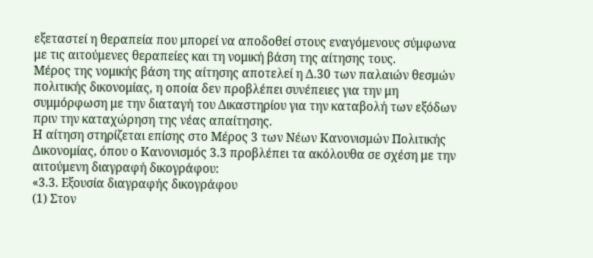εξεταστεί η θεραπεία που μπορεί να αποδοθεί στους εναγόμενους σύμφωνα με τις αιτούμενες θεραπείες και τη νομική βάση της αίτησης τους.
Μέρος της νομικής βάση της αίτησης αποτελεί η Δ.30 των παλαιών θεσμών πολιτικής δικονομίας, η οποία δεν προβλέπει συνέπειες για την μη συμμόρφωση με την διαταγή του Δικαστηρίου για την καταβολή των εξόδων πριν την καταχώρηση της νέας απαίτησης.
Η αίτηση στηρίζεται επίσης στο Μέρος 3 των Νέων Κανονισμών Πολιτικής Δικονομίας, όπου ο Κανονισμός 3.3 προβλέπει τα ακόλουθα σε σχέση με την αιτούμενη διαγραφή δικογράφου:
«3.3. Εξουσία διαγραφής δικογράφου
(1) Στον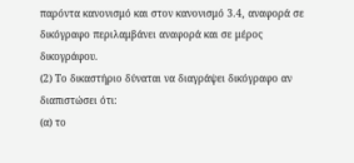παρόντα κανονισμό και στον κανονισμό 3.4, αναφορά σε δικόγραφο περιλαμβάνει αναφορά και σε μέρος δικογράφου.
(2) Το δικαστήριο δύναται να διαγράψει δικόγραφο αν διαπιστώσει ότι:
(α) το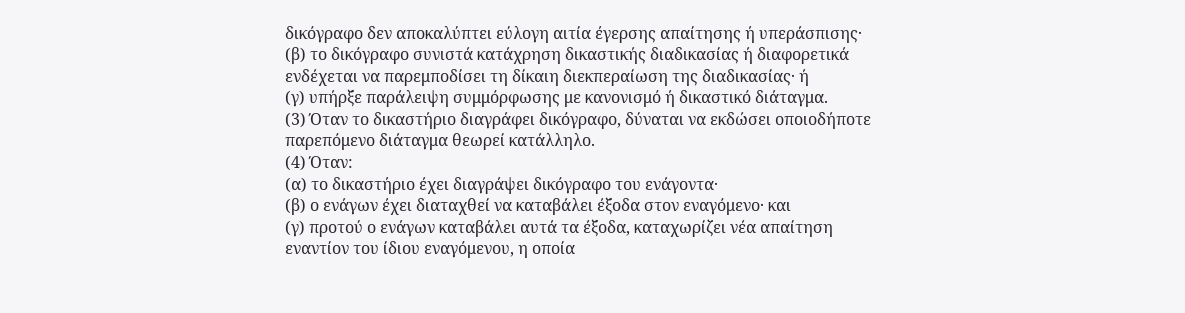δικόγραφο δεν αποκαλύπτει εύλογη αιτία έγερσης απαίτησης ή υπεράσπισης·
(β) το δικόγραφο συνιστά κατάχρηση δικαστικής διαδικασίας ή διαφορετικά ενδέχεται να παρεμποδίσει τη δίκαιη διεκπεραίωση της διαδικασίας· ή
(γ) υπήρξε παράλειψη συμμόρφωσης με κανονισμό ή δικαστικό διάταγμα.
(3) Όταν το δικαστήριο διαγράφει δικόγραφο, δύναται να εκδώσει οποιοδήποτε παρεπόμενο διάταγμα θεωρεί κατάλληλο.
(4) Όταν:
(α) το δικαστήριο έχει διαγράψει δικόγραφο του ενάγοντα·
(β) ο ενάγων έχει διαταχθεί να καταβάλει έξοδα στον εναγόμενο· και
(γ) προτού ο ενάγων καταβάλει αυτά τα έξοδα, καταχωρίζει νέα απαίτηση εναντίον του ίδιου εναγόμενου, η οποία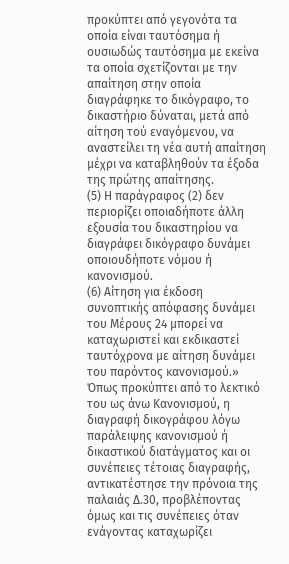προκύπτει από γεγονότα τα οποία είναι ταυτόσημα ή ουσιωδώς ταυτόσημα με εκείνα τα οποία σχετίζονται με την απαίτηση στην οποία διαγράφηκε το δικόγραφο, το δικαστήριο δύναται, μετά από αίτηση τού εναγόμενου, να αναστείλει τη νέα αυτή απαίτηση μέχρι να καταβληθούν τα έξοδα της πρώτης απαίτησης.
(5) Η παράγραφος (2) δεν περιορίζει οποιαδήποτε άλλη εξουσία του δικαστηρίου να διαγράφει δικόγραφο δυνάμει οποιουδήποτε νόμου ή κανονισμού.
(6) Αίτηση για έκδοση συνοπτικής απόφασης δυνάμει του Μέρους 24 μπορεί να καταχωριστεί και εκδικαστεί ταυτόχρονα με αίτηση δυνάμει του παρόντος κανονισμού.»
Όπως προκύπτει από το λεκτικό του ως άνω Κανονισμού, η διαγραφή δικογράφου λόγω παράλειψης κανονισμού ή δικαστικού διατάγματος και οι συνέπειες τέτοιας διαγραφής, αντικατέστησε την πρόνοια της παλαιάς Δ.30, προβλέποντας όμως και τις συνέπειες όταν ενάγοντας καταχωρίζει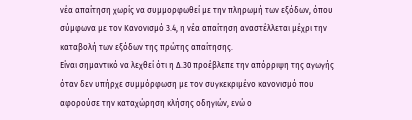νέα απαίτηση χωρίς να συμμορφωθεί με την πληρωμή των εξόδων, όπου σύμφωνα με τον Κανονισμό 3.4, η νέα απαίτηση αναστέλλεται μέχρι την καταβολή των εξόδων της πρώτης απαίτησης.
Είναι σημαντικό να λεχθεί ότι η Δ.30 προέβλεπε την απόρριψη της αγωγής όταν δεν υπήρχε συμμόρφωση με τον συγκεκριμένο κανονισμό που αφορούσε την καταχώρηση κλήσης οδηγιών, ενώ ο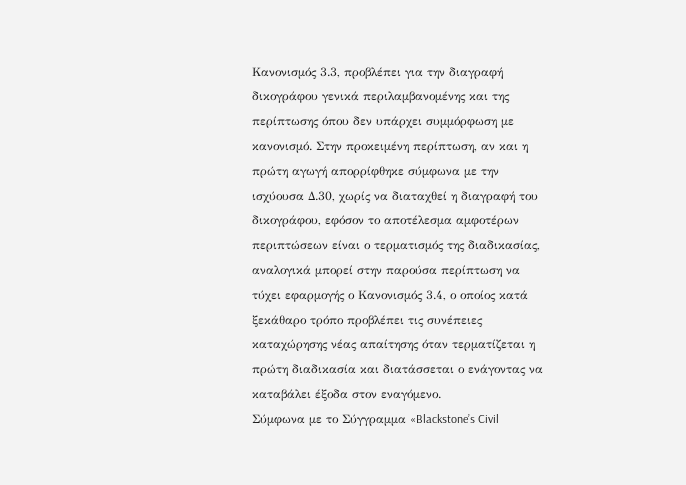Κανονισμός 3.3, προβλέπει για την διαγραφή δικογράφου γενικά περιλαμβανομένης και της περίπτωσης όπου δεν υπάρχει συμμόρφωση με κανονισμό. Στην προκειμένη περίπτωση, αν και η πρώτη αγωγή απορρίφθηκε σύμφωνα με την ισχύουσα Δ.30, χωρίς να διαταχθεί η διαγραφή του δικογράφου, εφόσον το αποτέλεσμα αμφοτέρων περιπτώσεων είναι ο τερματισμός της διαδικασίας, αναλογικά μπορεί στην παρούσα περίπτωση να τύχει εφαρμογής ο Κανονισμός 3.4, ο οποίος κατά ξεκάθαρο τρόπο προβλέπει τις συνέπειες καταχώρησης νέας απαίτησης όταν τερματίζεται η πρώτη διαδικασία και διατάσσεται ο ενάγοντας να καταβάλει έξοδα στον εναγόμενο.
Σύμφωνα με το Σύγγραμμα «Blackstone’s Civil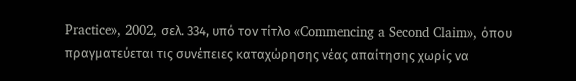Practice», 2002, σελ. 334, υπό τον τίτλο «Commencing a Second Claim», όπου πραγματεύεται τις συνέπειες καταχώρησης νέας απαίτησης χωρίς να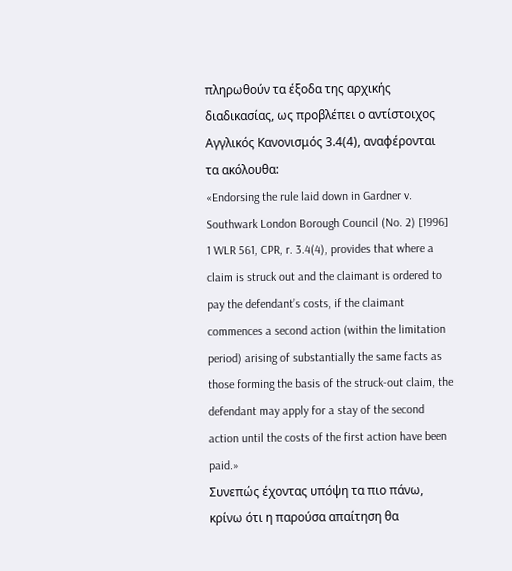πληρωθούν τα έξοδα της αρχικής διαδικασίας, ως προβλέπει ο αντίστοιχος Αγγλικός Κανονισμός 3.4(4), αναφέρονται τα ακόλουθα:
«Endorsing the rule laid down in Gardner v. Southwark London Borough Council (No. 2) [1996] 1 WLR 561, CPR, r. 3.4(4), provides that where a claim is struck out and the claimant is ordered to pay the defendant’s costs, if the claimant commences a second action (within the limitation period) arising of substantially the same facts as those forming the basis of the struck-out claim, the defendant may apply for a stay of the second action until the costs of the first action have been paid.»
Συνεπώς έχοντας υπόψη τα πιο πάνω, κρίνω ότι η παρούσα απαίτηση θα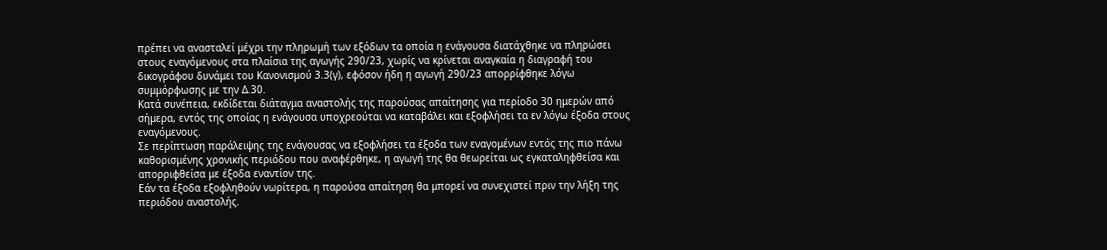πρέπει να ανασταλεί μέχρι την πληρωμή των εξόδων τα οποία η ενάγουσα διατάχθηκε να πληρώσει στους εναγόμενους στα πλαίσια της αγωγής 290/23, χωρίς να κρίνεται αναγκαία η διαγραφή του δικογράφου δυνάμει του Κανονισμού 3.3(γ), εφόσον ήδη η αγωγή 290/23 απορρίφθηκε λόγω συμμόρφωσης με την Δ.30.
Κατά συνέπεια, εκδίδεται διάταγμα αναστολής της παρούσας απαίτησης για περίοδο 30 ημερών από σήμερα, εντός της οποίας η ενάγουσα υποχρεούται να καταβάλει και εξοφλήσει τα εν λόγω έξοδα στους εναγόμενους.
Σε περίπτωση παράλειψης της ενάγουσας να εξοφλήσει τα έξοδα των εναγομένων εντός της πιο πάνω καθορισμένης χρονικής περιόδου που αναφέρθηκε, η αγωγή της θα θεωρείται ως εγκαταληφθείσα και απορριφθείσα με έξοδα εναντίον της.
Εάν τα έξοδα εξοφληθούν νωρίτερα, η παρούσα απαίτηση θα μπορεί να συνεχιστεί πριν την λήξη της περιόδου αναστολής.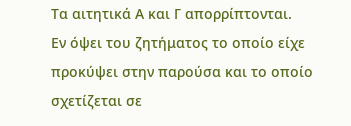Τα αιτητικά Α και Γ απορρίπτονται.
Εν όψει του ζητήματος το οποίο είχε προκύψει στην παρούσα και το οποίο σχετίζεται σε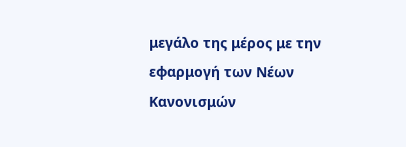μεγάλο της μέρος με την εφαρμογή των Νέων Κανονισμών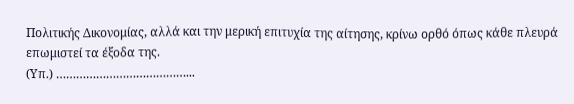Πολιτικής Δικονομίας, αλλά και την μερική επιτυχία της αίτησης, κρίνω ορθό όπως κάθε πλευρά επωμιστεί τα έξοδα της.
(Υπ.) …………………………………...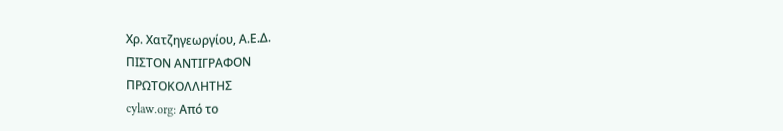Χρ. Χατζηγεωργίου, Α.Ε.Δ.
ΠΙΣΤΟΝ ΑΝΤΙΓΡΑΦΟΝ
ΠΡΩΤΟΚΟΛΛΗΤΗΣ
cylaw.org: Από το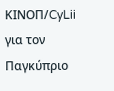ΚΙΝOΠ/CyLii για τον Παγκύπριο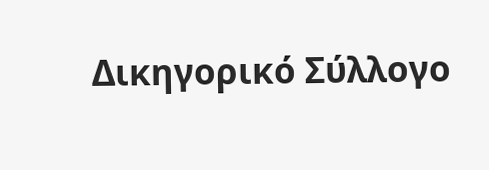Δικηγορικό Σύλλογο